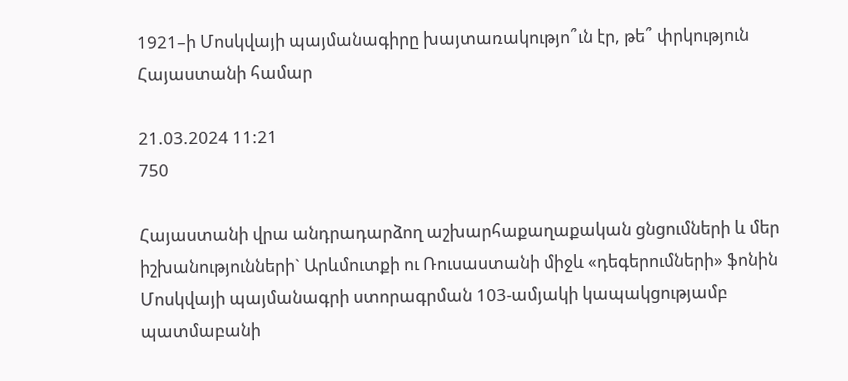1921–ի Մոսկվայի պայմանագիրը խայտառակությո՞ւն էր, թե՞ փրկություն Հայաստանի համար

21.03.2024 11:21
750

Հայաստանի վրա անդրադարձող աշխարհաքաղաքական ցնցումների և մեր իշխանությունների` Արևմուտքի ու Ռուսաստանի միջև «դեգերումների» ֆոնին Մոսկվայի պայմանագրի ստորագրման 103-ամյակի կապակցությամբ պատմաբանի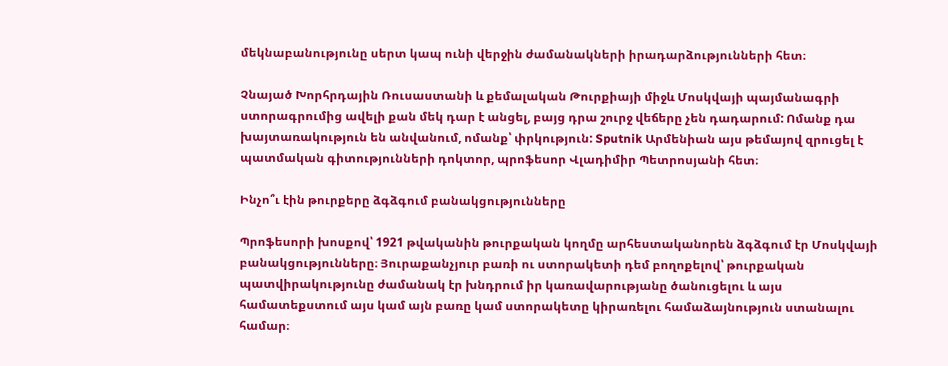մեկնաբանությունը սերտ կապ ունի վերջին ժամանակների իրադարձությունների հետ։

Չնայած Խորհրդային Ռուսաստանի և քեմալական Թուրքիայի միջև Մոսկվայի պայմանագրի ստորագրումից ավելի քան մեկ դար է անցել, բայց դրա շուրջ վեճերը չեն դադարում: Ոմանք դա խայտառակություն են անվանում, ոմանք՝ փրկություն: Sputnik Արմենիան այս թեմայով զրուցել է պատմական գիտությունների դոկտոր, պրոֆեսոր Վլադիմիր Պետրոսյանի հետ։

Ինչո՞ւ էին թուրքերը ձգձգում բանակցությունները

Պրոֆեսորի խոսքով՝ 1921 թվականին թուրքական կողմը արհեստականորեն ձգձգում էր Մոսկվայի բանակցությունները։ Յուրաքանչյուր բառի ու ստորակետի դեմ բողոքելով՝ թուրքական պատվիրակությունը ժամանակ էր խնդրում իր կառավարությանը ծանուցելու և այս համատեքստում այս կամ այն բառը կամ ստորակետը կիրառելու համաձայնություն ստանալու համար։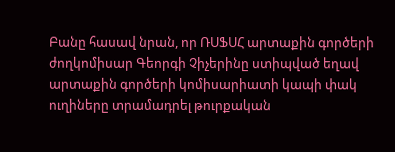Բանը հասավ նրան, որ ՌՍՖՍՀ արտաքին գործերի ժողկոմիսար Գեորգի Չիչերինը ստիպված եղավ արտաքին գործերի կոմիսարիատի կապի փակ ուղիները տրամադրել թուրքական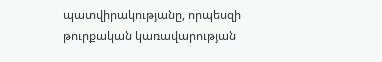պատվիրակությանը, որպեսզի թուրքական կառավարության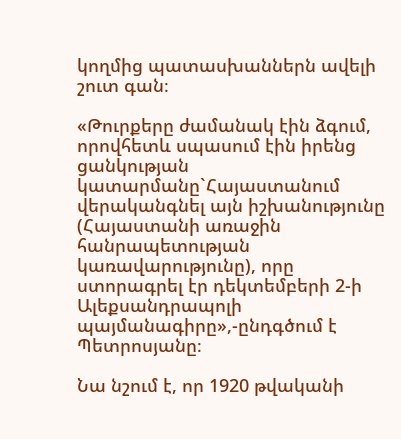կողմից պատասխաններն ավելի շուտ գան։

«Թուրքերը ժամանակ էին ձգում, որովհետև սպասում էին իրենց ցանկության կատարմանը`Հայաստանում վերականգնել այն իշխանությունը (Հայաստանի առաջին հանրապետության կառավարությունը), որը ստորագրել էր դեկտեմբերի 2-ի Ալեքսանդրապոլի պայմանագիրը»,-ընդգծում է Պետրոսյանը։

Նա նշում է, որ 1920 թվականի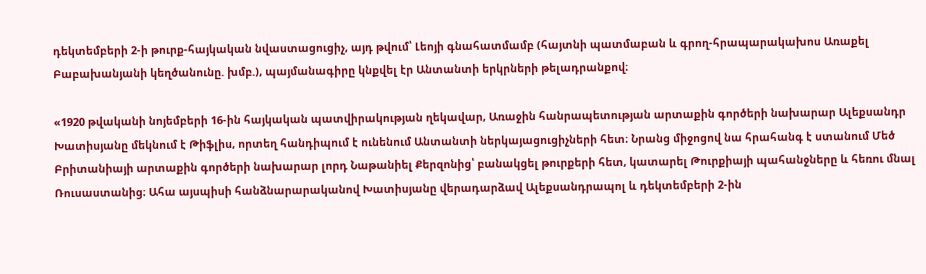դեկտեմբերի 2-ի թուրք-հայկական նվաստացուցիչ, այդ թվում՝ Լեոյի գնահատմամբ (հայտնի պատմաբան և գրող-հրապարակախոս Առաքել Բաբախանյանի կեղծանունը. խմբ.), պայմանագիրը կնքվել էր Անտանտի երկրների թելադրանքով։

«1920 թվականի նոյեմբերի 16-ին հայկական պատվիրակության ղեկավար, Առաջին հանրապետության արտաքին գործերի նախարար Ալեքսանդր Խատիսյանը մեկնում է Թիֆլիս, որտեղ հանդիպում է ունենում Անտանտի ներկայացուցիչների հետ։ Նրանց միջոցով նա հրահանգ է ստանում Մեծ Բրիտանիայի արտաքին գործերի նախարար լորդ Նաթանիել Քերզոնից՝ բանակցել թուրքերի հետ, կատարել Թուրքիայի պահանջները և հեռու մնալ Ռուսաստանից։ Ահա այսպիսի հանձնարարականով Խատիսյանը վերադարձավ Ալեքսանդրապոլ և դեկտեմբերի 2-ին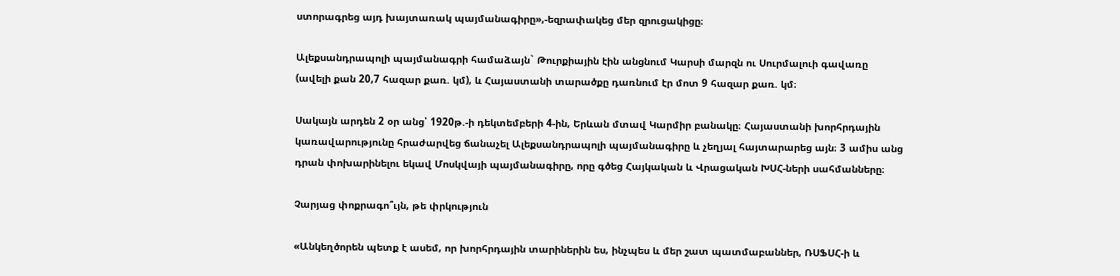ստորագրեց այդ խայտառակ պայմանագիրը»,-եզրափակեց մեր զրուցակիցը։

Ալեքսանդրապոլի պայմանագրի համաձայն` Թուրքիային էին անցնում Կարսի մարզն ու Սուրմալուի գավառը (ավելի քան 20,7 հազար քառ. կմ), և Հայաստանի տարածքը դառնում էր մոտ 9 հազար քառ. կմ։

Սակայն արդեն 2 օր անց՝ 1920թ.-ի դեկտեմբերի 4-ին, Երևան մտավ Կարմիր բանակը։ Հայաստանի խորհրդային կառավարությունը հրաժարվեց ճանաչել Ալեքսանդրապոլի պայմանագիրը և չեղյալ հայտարարեց այն։ 3 ամիս անց դրան փոխարինելու եկավ Մոսկվայի պայմանագիրը, որը գծեց Հայկական և Վրացական ԽՍՀ-ների սահմանները։

Չարյաց փոքրագո՞ւյն, թե փրկություն

«Անկեղծորեն պետք է ասեմ, որ խորհրդային տարիներին ես, ինչպես և մեր շատ պատմաբաններ, ՌՍՖՍՀ-ի և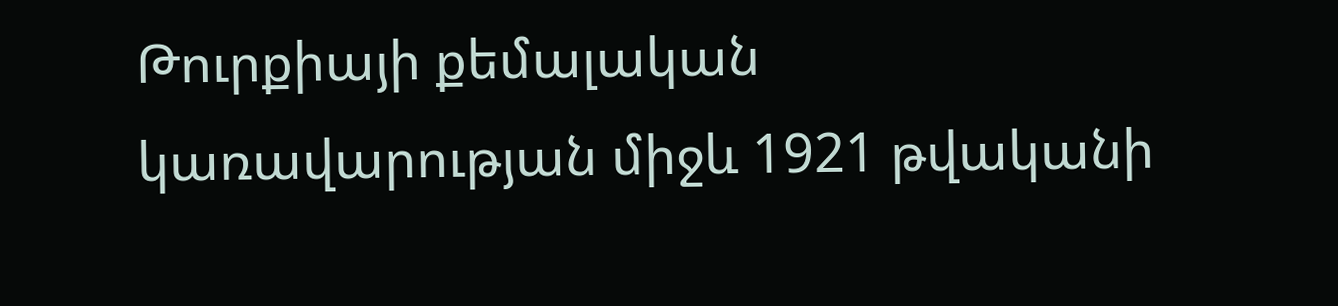Թուրքիայի քեմալական կառավարության միջև 1921 թվականի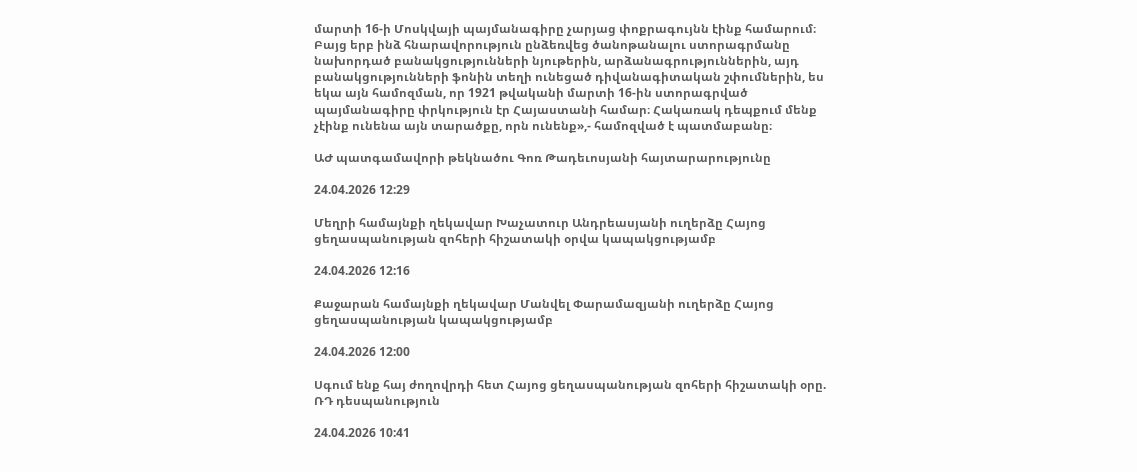մարտի 16-ի Մոսկվայի պայմանագիրը չարյաց փոքրագույնն էինք համարում։ Բայց երբ ինձ հնարավորություն ընձեռվեց ծանոթանալու ստորագրմանը նախորդած բանակցությունների նյութերին, արձանագրություններին, այդ բանակցությունների ֆոնին տեղի ունեցած դիվանագիտական շփումներին, ես եկա այն համոզման, որ 1921 թվականի մարտի 16-ին ստորագրված պայմանագիրը փրկություն էր Հայաստանի համար։ Հակառակ դեպքում մենք չէինք ունենա այն տարածքը, որն ունենք»,- համոզված է պատմաբանը։

ԱԺ պատգամավորի թեկնածու Գոռ Թադեւոսյանի հայտարարությունը

24.04.2026 12:29

Մեղրի համայնքի ղեկավար Խաչատուր Անդրեասյանի ուղերձը Հայոց ցեղասպանության զոհերի հիշատակի օրվա կապակցությամբ

24.04.2026 12:16

Քաջարան համայնքի ղեկավար Մանվել Փարամազյանի ուղերձը Հայոց ցեղասպանության կապակցությամբ

24.04.2026 12:00

Սգում ենք հայ ժողովրդի հետ Հայոց ցեղասպանության զոհերի հիշատակի օրը. ՌԴ դեսպանություն

24.04.2026 10:41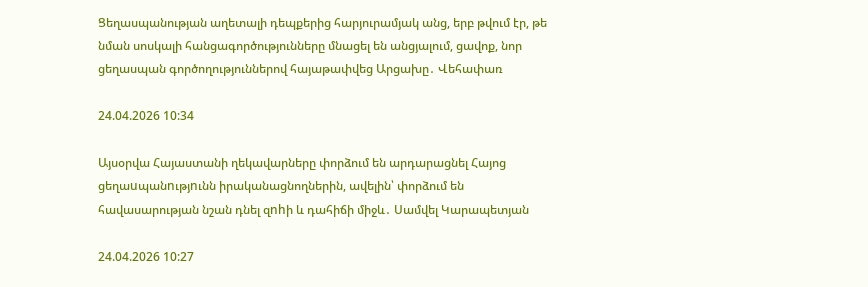Ցեղասպանության աղետալի դեպքերից հարյուրամյակ անց, երբ թվում էր, թե նման սոսկալի հանցագործությունները մնացել են անցյալում, ցավոք, նոր ցեղասպան գործողություններով հայաթափվեց Արցախը․ Վեհափառ

24.04.2026 10:34

Այսօրվա Հայաստանի ղեկավարները փորձում են արդարացնել Հայոց ցեղաuպանnւթյnւնն իրականացնողներին, ավելին՝ փորձում են հավասարության նշան դնել զnhի և դահիճի միջև․ Սամվել Կարապետյան

24.04.2026 10:27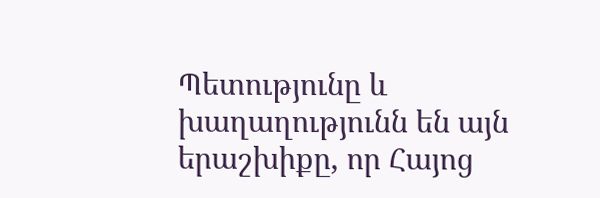Պետությունը և խաղաղությունն են այն երաշխիքը, որ Հայոց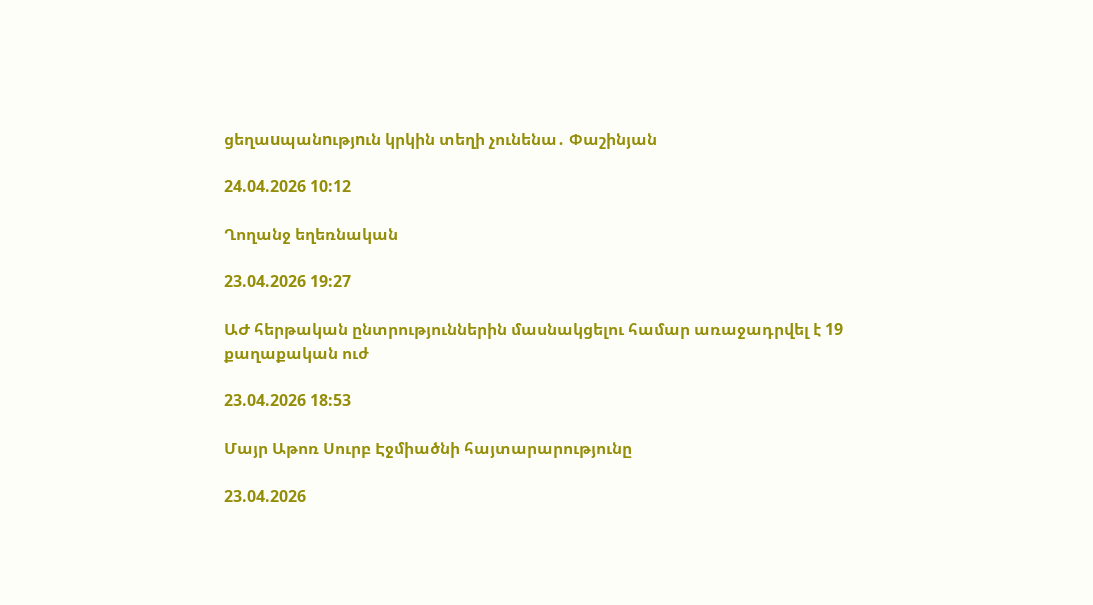ցեղաuպանnւթյnւն կրկին տեղի չունենա․ Փաշինյան

24.04.2026 10:12

Ղողանջ եղեռնական

23.04.2026 19:27

ԱԺ հերթական ընտրություններին մասնակցելու համար առաջադրվել է 19 քաղաքական ուժ

23.04.2026 18:53

Մայր Աթոռ Սուրբ Էջմիածնի հայտարարությունը

23.04.2026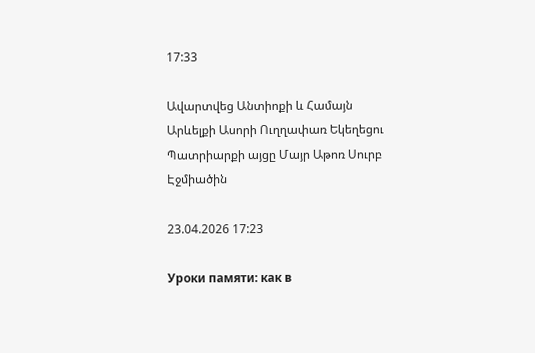17:33

Ավարտվեց Անտիոքի և Համայն Արևելքի Ասորի Ուղղափառ Եկեղեցու Պատրիարքի այցը Մայր Աթոռ Սուրբ Էջմիածին

23.04.2026 17:23

Уроки памяти: как в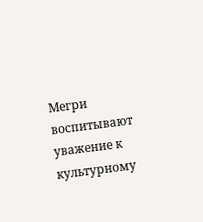Мегри воспитывают уважение к культурному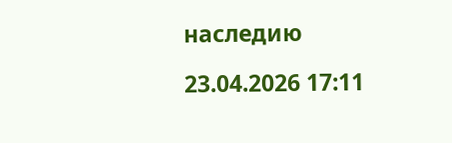наследию

23.04.2026 17:11